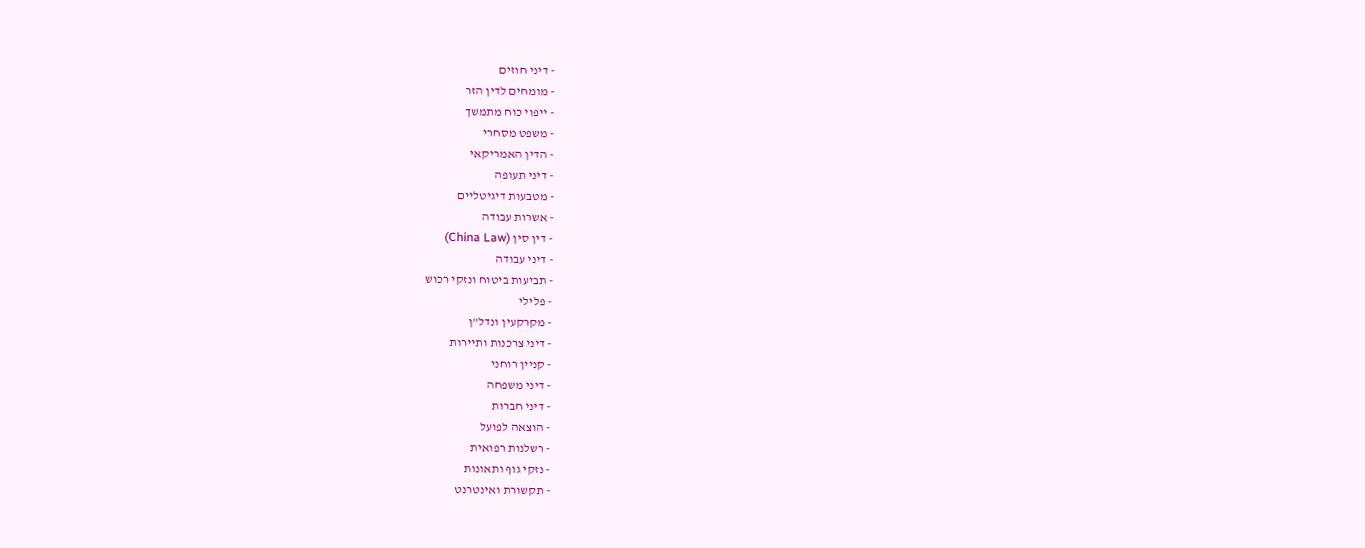- דיני חוזים
- מומחים לדין הזר
- ייפוי כוח מתמשך
- משפט מסחרי
- הדין האמריקאי
- דיני תעופה
- מטבעות דיגיטליים
- אשרות עבודה
- דין סין (China Law)
- דיני עבודה
- תביעות ביטוח ונזקי רכוש
- פלילי
- מקרקעין ונדל"ן
- דיני צרכנות ותיירות
- קניין רוחני
- דיני משפחה
- דיני חברות
- הוצאה לפועל
- רשלנות רפואית
- נזקי גוף ותאונות
- תקשורת ואינטרנט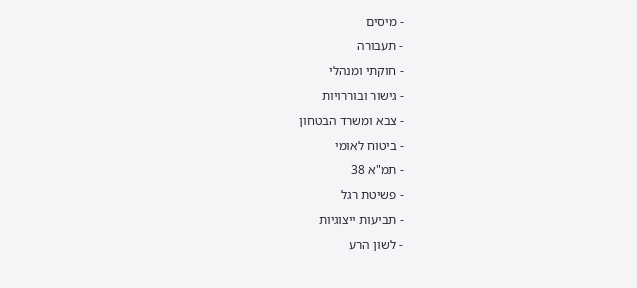- מיסים
- תעבורה
- חוקתי ומנהלי
- גישור ובוררויות
- צבא ומשרד הבטחון
- ביטוח לאומי
- תמ"א 38
- פשיטת רגל
- תביעות ייצוגיות
- לשון הרע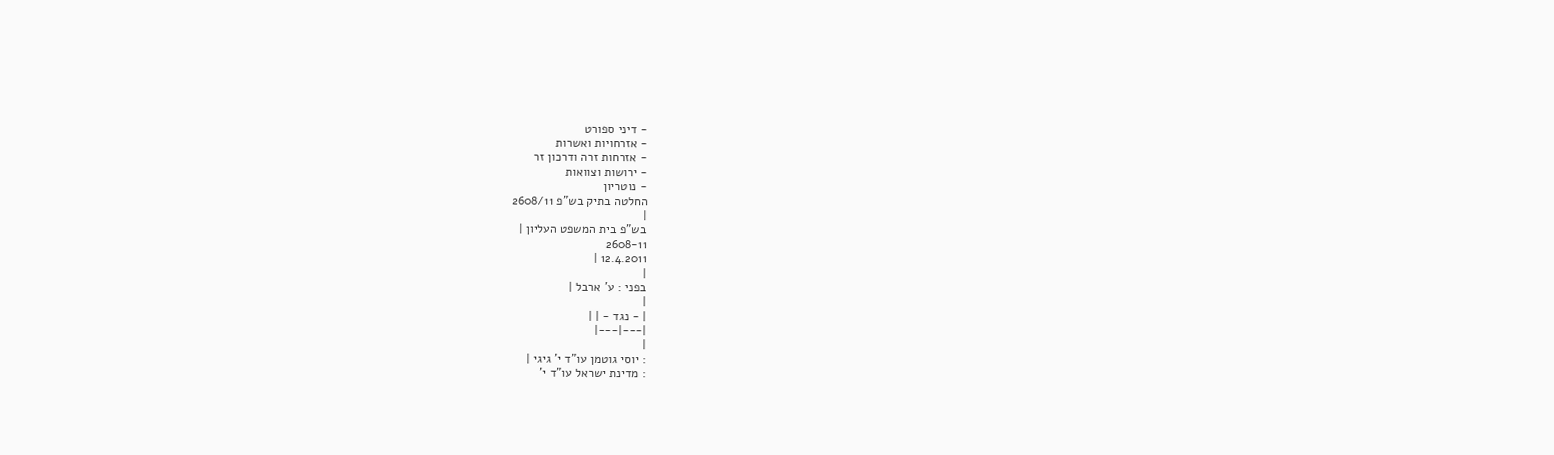- דיני ספורט
- אזרחויות ואשרות
- אזרחות זרה ודרכון זר
- ירושות וצוואות
- נוטריון
החלטה בתיק בש"פ 2608/11
|
בש"פ בית המשפט העליון |
2608-11
12.4.2011 |
|
בפני : ע' ארבל |
|
| - נגד - | |
|---|---|
|
: יוסי גוטמן עו"ד י' גיגי |
: מדינת ישראל עו"ד י'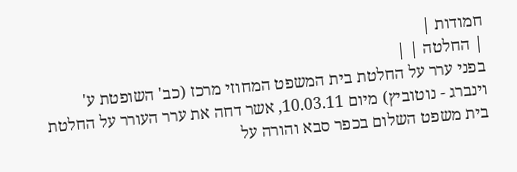חמודות |
| החלטה | |
בפני ערר על החלטת בית המשפט המחוזי מרכז (כב' השופטת ע' וינברג - נוטוביץ) מיום 10.03.11, אשר דחה את ערר העורר על החלטת בית משפט השלום בכפר סבא והורה על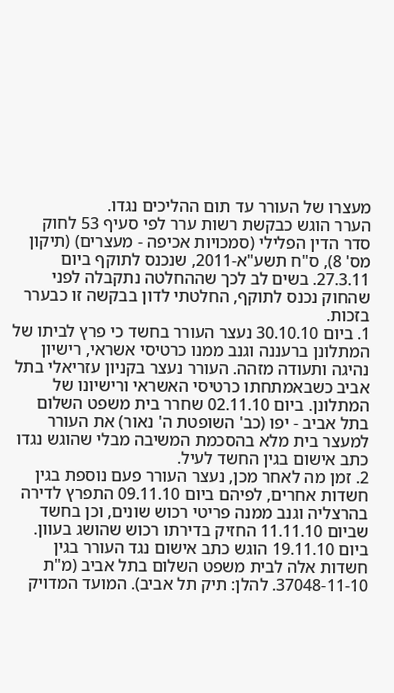מעצרו של העורר עד תום ההליכים נגדו.
הערר הוגש כבקשת רשות ערר לפי סעיף 53 לחוק סדר הדין הפלילי (סמכויות אכיפה - מעצרים) (תיקון מס' 8), ס"ח תשע"א-2011, שנכנס לתוקף ביום 27.3.11. בשים לב לכך שההחלטה נתקבלה לפני שהחוק נכנס לתוקף, החלטתי לדון בבקשה זו כבערר בזכות.
1. ביום 30.10.10 נעצר העורר בחשד כי פרץ לביתו של המתלונן ברעננה וגנב ממנו כרטיסי אשראי, רישיון נהיגה ותעודה מזהה. העורר נעצר בקניון עזריאלי בתל אביב כשבאמתחתו כרטיסי האשראי ורישיונו של המתלונן. ביום 02.11.10 שחרר בית משפט השלום בתל אביב - יפו (כב' השופטת ה' נאור) את העורר למעצר בית מלא בהסכמת המשיבה מבלי שהוגש נגדו כתב אישום בגין החשד לעיל.
2. זמן מה לאחר מכן, נעצר העורר פעם נוספת בגין חשדות אחרים, לפיהם ביום 09.11.10 התפרץ לדירה בהרצליה וגנב ממנה פריטי רכוש שונים, וכן בחשד שביום 11.11.10 החזיק בדירתו רכוש שהושג בעוון. ביום 19.11.10 הוגש כתב אישום נגד העורר בגין חשדות אלה לבית משפט השלום בתל אביב (מ"ת 37048-11-10. להלן: תיק תל אביב). המועד המדויק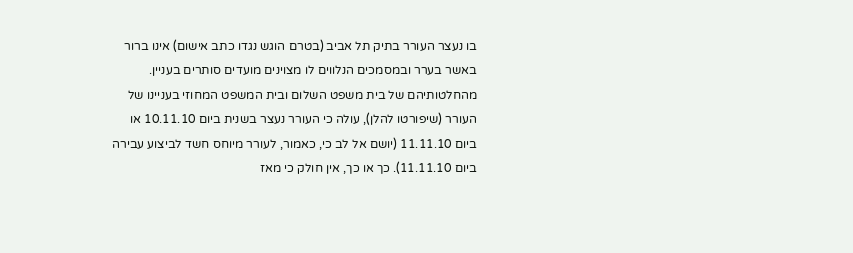בו נעצר העורר בתיק תל אביב (בטרם הוגש נגדו כתב אישום) אינו ברור באשר בערר ובמסמכים הנלווים לו מצוינים מועדים סותרים בעניין. מהחלטותיהם של בית משפט השלום ובית המשפט המחוזי בעניינו של העורר (שיפורטו להלן), עולה כי העורר נעצר בשנית ביום 10.11.10 או ביום 11.11.10 (יושם אל לב כי, כאמור, לעורר מיוחס חשד לביצוע עבירה ביום 11.11.10). כך או כך, אין חולק כי מאז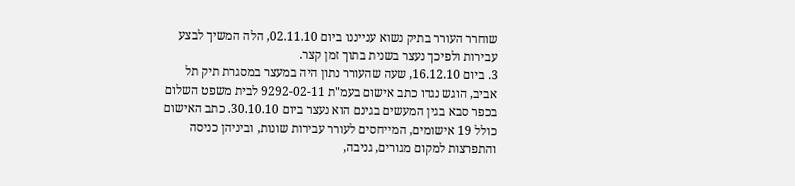שוחרר העורר בתיק נשוא ענייננו ביום 02.11.10, הלה המשיך לבצע עבירות ולפיכך נעצר בשנית בתוך זמן קצר.
3. ביום 16.12.10, שעה שהעורר נתון היה במעצר במסגרת תיק תל אביב, הוגש נגדו כתב אישום בעמ"ת 9292-02-11 לבית משפט השלום בכפר סבא בגין המעשים בגינם הוא נעצר ביום 30.10.10. כתב האישום כולל 19 אישומים, המייחסים לעורר עבירות שונות, וביניהן כניסה והתפרצות למקום מגורים, גניבה,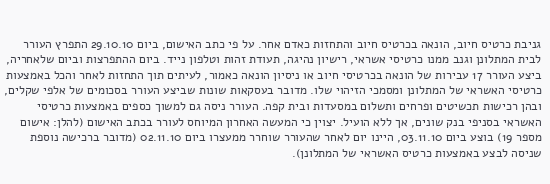גניבת כרטיס חיוב, הונאה בכרטיס חיוב והתחזות כאדם אחר. על פי כתב האישום, ביום 29.10.10 התפרץ העורר לבית המתלונן וגנב ממנו כרטיסי אשראי, רישיון נהיגה, תעודת זהות וטלפון נייד. ביום ההתפרצות וביום שלאחריה, ביצע העורר 17 עבירות של הונאה בכרטיסי חיוב או ניסיון הונאה כאמור, לעיתים תוך התחזות לאחר והכל באמצעות כרטיסי האשראי של המתלונן ומסמכי הזיהוי שלו. מדובר בעסקאות שונות שביצע העורר בסכומים של אלפי שקלים, ובהן רכישות תכשיטים ופרחים ותשלום במסעדות ובית קפה. העורר ניסה גם למשוך כספים באמצעות כרטיסי האשראי בסניפי בנק שונים, אך ללא הועיל. יצוין כי המעשה האחרון המיוחס לעורר בכתב האישום (להלן: אישום מספר 19) בוצע ביום 03.11.10, היינו יום לאחר שהעורר שוחרר ממעצרו ביום 02.11.10 (מדובר ברכישה נוספת שניסה לבצע באמצעות כרטיס האשראי של המתלונן).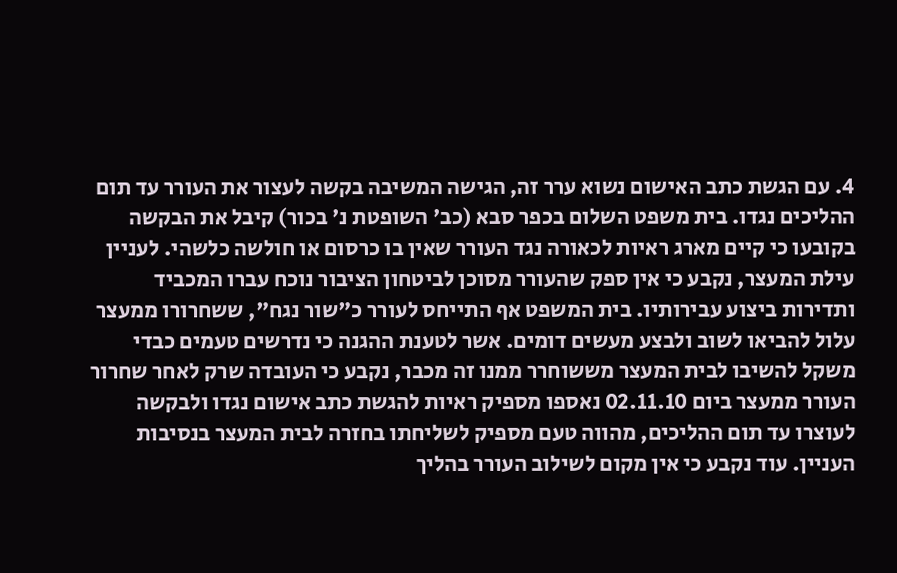4. עם הגשת כתב האישום נשוא ערר זה, הגישה המשיבה בקשה לעצור את העורר עד תום ההליכים נגדו. בית משפט השלום בכפר סבא (כב' השופטת נ' בכור) קיבל את הבקשה בקובעו כי קיים מארג ראיות לכאורה נגד העורר שאין בו כרסום או חולשה כלשהי. לעניין עילת המעצר, נקבע כי אין ספק שהעורר מסוכן לביטחון הציבור נוכח עברו המכביד ותדירות ביצוע עבירותיו. בית המשפט אף התייחס לעורר כ"שור נגח", ששחרורו ממעצר עלול להביאו לשוב ולבצע מעשים דומים. אשר לטענת ההגנה כי נדרשים טעמים כבדי משקל להשיבו לבית המעצר מששוחרר ממנו זה מכבר, נקבע כי העובדה שרק לאחר שחרור העורר ממעצר ביום 02.11.10 נאספו מספיק ראיות להגשת כתב אישום נגדו ולבקשה לעוצרו עד תום ההליכים, מהווה טעם מספיק לשליחתו בחזרה לבית המעצר בנסיבות העניין. עוד נקבע כי אין מקום לשילוב העורר בהליך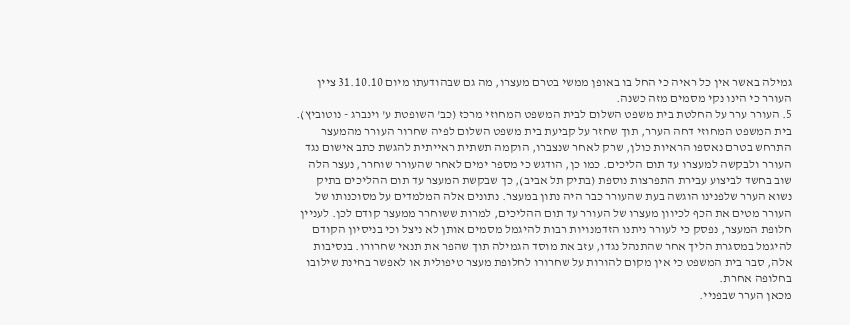גמילה באשר אין כל ראיה כי החל בו באופן ממשי בטרם מעצרו, מה גם שבהודעתו מיום 31.10.10 ציין העורר כי הינו נקי מסמים מזה כשנה.
5. העורר ערר על החלטת בית משפט השלום לבית המשפט המחוזי מרכז (כב' השופטת ע' וינברג - נוטוביץ). בית המשפט המחוזי דחה הערר, תוך שחזר על קביעת בית משפט השלום לפיה שחרור העורר מהמעצר התרחש בטרם נאספו הראיות כולן, שרק לאחר שנצברו, הוקמה תשתית ראייתית להגשת כתב אישום נגד העורר ולבקשה למעצרו עד תום הליכים. כמו כן, הודגש כי מספר ימים לאחר שהעורר שוחרר, נעצר הלה שוב בחשד לביצוע עבירת התפרצות נוספת (בתיק תל אביב), כך שבקשת המעצר עד תום ההליכים בתיק נשוא הערר שלפנינו הוגשה בעת שהעורר כבר היה נתון במעצר. נתונים אלה המלמדים על מסוכנותו של העורר מטים את הכף לכיוון מעצרו של העורר עד תום ההליכים, למרות ששוחרר ממעצר קודם לכן. לעניין חלופת המעצר, נפסק כי לעורר ניתנו הזדמנויות רבות להיגמל מסמים אותן לא ניצל וכי בניסיון הקודם להיגמל במסגרת הליך אחר שהתנהל נגדו, עזב את מוסד הגמילה תוך שהפר את תנאי שחרורו. בנסיבות אלה, סבר בית המשפט כי אין מקום להורות על שחרורו לחלופת מעצר טיפולית או לאפשר בחינת שילובו בחלופה אחרת.
מכאן הערר שבפניי.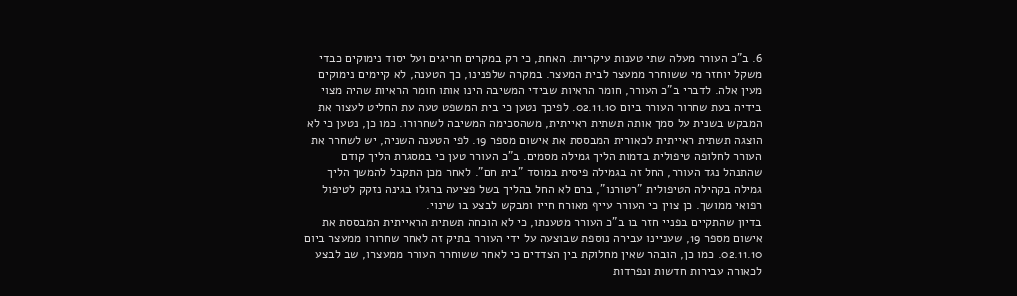6. ב"כ העורר מעלה שתי טענות עיקריות. האחת, כי רק במקרים חריגים ועל יסוד נימוקים כבדי משקל יוחזר מי ששוחרר ממעצר לבית המעצר. במקרה שלפנינו, כך הטענה, לא קיימים נימוקים מעין אלה. לדברי ב"כ העורר, חומר הראיות שבידי המשיבה הינו אותו חומר הראיות שהיה מצוי בידיה בעת שחרור העורר ביום 02.11.10. לפיכך נטען כי בית המשפט טעה עת החליט לעצור את המבקש בשנית על סמך אותה תשתית ראייתית, משהסכימה המשיבה לשחרורו. כמו כן, נטען כי לא הוצגה תשתית ראייתית לכאורית המבססת את אישום מספר 19. לפי הטענה השניה, יש לשחרר את העורר לחלופה טיפולית בדמות הליך גמילה מסמים. ב"כ העורר טען כי במסגרת הליך קודם שהתנהל נגד העורר, החל זה בגמילה פיסית במוסד "בית חם". לאחר מכן התקבל להמשך הליך גמילה בקהילה הטיפולית "רטורנו", ברם לא החל בהליך בשל פציעה ברגלו בגינה נזקק לטיפול רפואי ממושך. כן צוין כי העורר עייף מאורח חייו ומבקש לבצע בו שינוי.
בדיון שהתקיים בפניי חזר בו ב"כ העורר מטענתו, כי לא הוכחה תשתית הראייתית המבססת את אישום מספר 19, שעניינו עבירה נוספת שבוצעה על ידי העורר בתיק זה לאחר שחרורו ממעצר ביום 02.11.10. כמו כן, הובהר שאין מחלוקת בין הצדדים כי לאחר ששוחרר העורר ממעצרו, שב לבצע לכאורה עבירות חדשות ונפרדות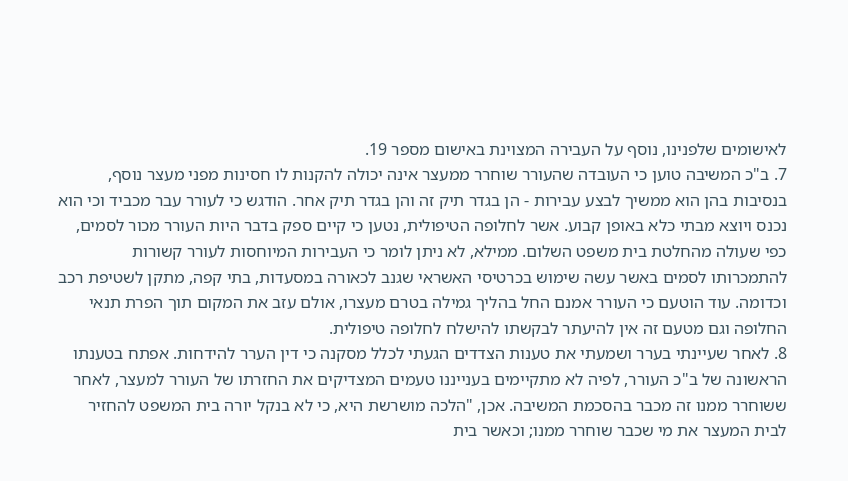לאישומים שלפנינו, נוסף על העבירה המצוינת באישום מספר 19.
7. ב"כ המשיבה טוען כי העובדה שהעורר שוחרר ממעצר אינה יכולה להקנות לו חסינות מפני מעצר נוסף, בנסיבות בהן הוא ממשיך לבצע עבירות - הן בגדר תיק זה והן בגדר תיק אחר. הודגש כי לעורר עבר מכביד וכי הוא נכנס ויוצא מבתי כלא באופן קבוע. אשר לחלופה הטיפולית, נטען כי קיים ספק בדבר היות העורר מכור לסמים, כפי שעולה מהחלטת בית משפט השלום. ממילא, לא ניתן לומר כי העבירות המיוחסות לעורר קשורות להתמכרותו לסמים באשר עשה שימוש בכרטיסי האשראי שגנב לכאורה במסעדות, בתי קפה, מתקן לשטיפת רכב וכדומה. עוד הוטעם כי העורר אמנם החל בהליך גמילה בטרם מעצרו, אולם עזב את המקום תוך הפרת תנאי החלופה וגם מטעם זה אין להיעתר לבקשתו להישלח לחלופה טיפולית.
8. לאחר שעיינתי בערר ושמעתי את טענות הצדדים הגעתי לכלל מסקנה כי דין הערר להידחות. אפתח בטענתו הראשונה של ב"כ העורר, לפיה לא מתקיימים בענייננו טעמים המצדיקים את החזרתו של העורר למעצר, לאחר ששוחרר ממנו זה מכבר בהסכמת המשיבה. אכן, "הלכה מושרשת היא, כי לא בנקל יורה בית המשפט להחזיר לבית המעצר את מי שכבר שוחרר ממנו; וכאשר בית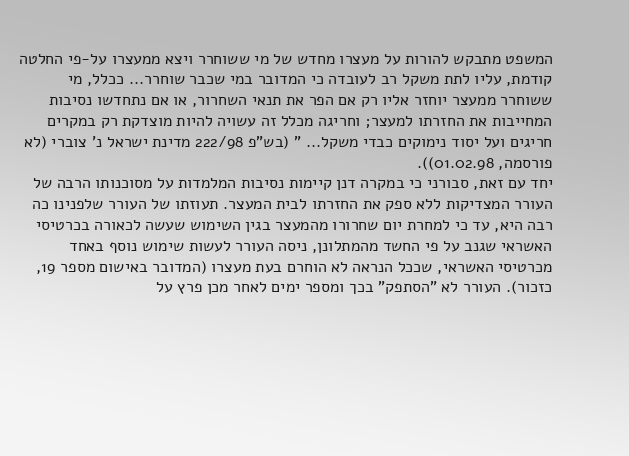המשפט מתבקש להורות על מעצרו מחדש של מי ששוחרר ויצא ממעצרו על-פי החלטה קודמת, עליו לתת משקל רב לעובדה כי המדובר במי שכבר שוחרר... ככלל, מי ששוחרר ממעצר יוחזר אליו רק אם הפר את תנאי השחרור, או אם נתחדשו נסיבות המחייבות את החזרתו למעצר; וחריגה מכלל זה עשויה להיות מוצדקת רק במקרים חריגים ועל יסוד נימוקים כבדי משקל... " (בש"פ 222/98 מדינת ישראל נ' צוברי (לא פורסמה, 01.02.98)).
יחד עם זאת, סבורני כי במקרה דנן קיימות נסיבות המלמדות על מסוכנותו הרבה של העורר המצדיקות ללא ספק את החזרתו לבית המעצר. תעוזתו של העורר שלפנינו כה רבה היא, עד כי למחרת יום שחרורו מהמעצר בגין השימוש שעשה לכאורה בכרטיסי האשראי שגנב על פי החשד מהמתלונן, ניסה העורר לעשות שימוש נוסף באחד מכרטיסי האשראי, שככל הנראה לא הוחרם בעת מעצרו (המדובר באישום מספר 19, כזכור). העורר לא "הסתפק" בכך ומספר ימים לאחר מכן פרץ על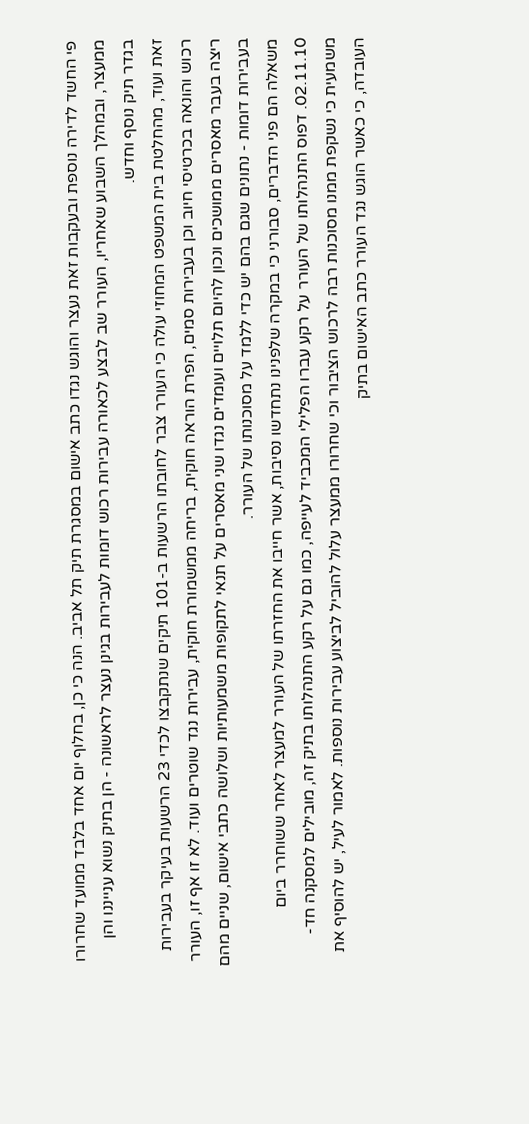פי החשד לדירה נוספת ובעקבות זאת נעצר והוגש נגדו כתב אישום במסגרת תיק תל אביב. הנה כי כן, בחלוף יום אחד בלבד ממועד שחרורו ממעצר, ובמהלך השבוע שאחריו, העורר שב לבצע לכאורה עבירות רכוש דומות לעבירות בגינן נעצר לראשונה - הן בתיק נשוא ענייננו והן בגדר תיק נוסף וחדש.
זאת ועוד, מהחלטת בית המשפט המחוזי עולה כי העורר צבר לחובתו הרשעות ב-101 תיקים שנתקבצו לכדי 23 הרשעות בעיקר בעבירות רכוש והונאה בכרטיסי חיוב וכן בעבירות סמים, הפרת הוראה חוקית, בריחה ממשמורת חוקית, עבירות נגד שוטרים ועוד. לא זו אף זו, העורר ריצה בעבר מאסרים ממושכים ונכון להיום תלויים ועומדים נגדו שני מאסרים על תנאי לתקופות משמעותיות ושלושה כתבי אישום, שניים מהם בעבירות דומות - נתונים שגם בהם יש כדי ללמד על מסוכנותו של העורר.
משאלה הם פני הדברים, סבורני כי במקרה שלפנינו נתחדשו נסיבות, אשר חייבו את החזרתו של העורר למעצר לאחר ששוחרר ביום 02.11.10. דפוס התנהלותו של העורר על רקע עברו הפלילי המכביד לעייפה, כמו גם על רקע התנהלותו בתיק זה, מובילים למסקנה חד-משמעית כי נשקפת ממנו מסוכנות רבה לרכוש הציבור וכי שחרורו ממעצר עלול להוביל לביצוע עבירות נוספות. לאמור לעיל, יש להוסיף את העובדה, כי כאשר הוגש נגד העורר כתב האישום בתיק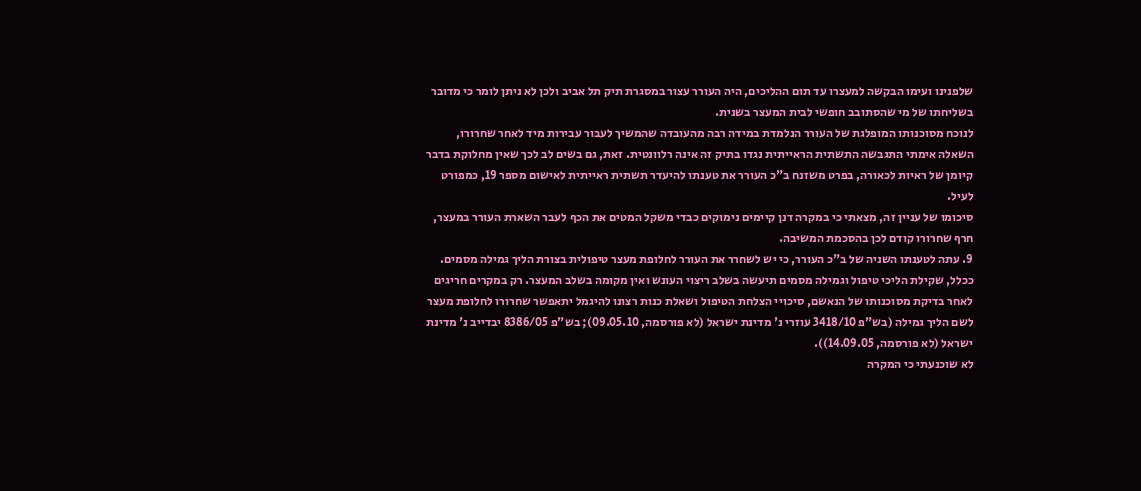שלפנינו ועימו הבקשה למעצרו עד תום ההליכים, היה העורר עצור במסגרת תיק תל אביב ולכן לא ניתן לומר כי מדובר בשליחתו של מי שהסתובב חופשי לבית המעצר בשנית.
לנוכח מסוכנותו המופלגת של העורר הנלמדת במידה רבה מהעובדה שהמשיך לעבור עבירות מיד לאחר שחרורו, השאלה אימתי התגבשה התשתית הראייתית נגדו בתיק זה אינה רלוונטית. זאת, גם בשים לב לכך שאין מחלוקת בדבר קיומן של ראיות לכאורה, בפרט משזנח ב"כ העורר את טענתו להיעדר תשתית ראייתית לאישום מספר 19, כמפורט לעיל.
סיכומו של עניין זה, מצאתי כי במקרה דנן קיימים נימוקים כבדי משקל המטים את הכף לעבר השארת העורר במעצר, חרף שחרורו קודם לכן בהסכמת המשיבה.
9. עתה לטענתו השניה של ב"כ העורר, כי יש לשחרר את העורר לחלופת מעצר טיפולית בצורת הליך גמילה מסמים. ככלל, שקילת הליכי טיפול וגמילה מסמים תיעשה בשלב ריצוי העונש ואין מקומה בשלב המעצר. רק במקרים חריגים לאחר בדיקת מסוכנותו של הנאשם, סיכויי הצלחת הטיפול ושאלת כנות רצונו להיגמל יתאפשר שחרורו לחלופת מעצר לשם הליך גמילה (בש"פ 3418/10 עוזרי נ' מדינת ישראל (לא פורסמה, 09.05.10); בש"פ 8386/05 יבדייב נ' מדינת ישראל (לא פורסמה, 14.09.05)).
לא שוכנעתי כי המקרה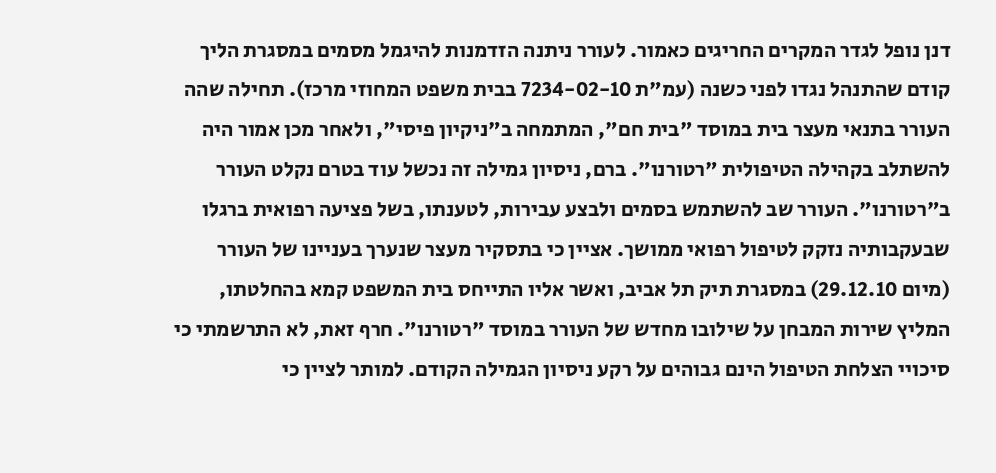דנן נופל לגדר המקרים החריגים כאמור. לעורר ניתנה הזדמנות להיגמל מסמים במסגרת הליך קודם שהתנהל נגדו לפני כשנה (עמ"ת 7234-02-10 בבית משפט המחוזי מרכז). תחילה שהה העורר בתנאי מעצר בית במוסד "בית חם", המתמחה ב"ניקיון פיסי", ולאחר מכן אמור היה להשתלב בקהילה הטיפולית "רטורנו". ברם, ניסיון גמילה זה נכשל עוד בטרם נקלט העורר ב"רטורנו". העורר שב להשתמש בסמים ולבצע עבירות, לטענתו, בשל פציעה רפואית ברגלו שבעקבותיה נזקק לטיפול רפואי ממושך. אציין כי בתסקיר מעצר שנערך בעניינו של העורר (מיום 29.12.10) במסגרת תיק תל אביב, ואשר אליו התייחס בית המשפט קמא בהחלטתו, המליץ שירות המבחן על שילובו מחדש של העורר במוסד "רטורנו". חרף זאת, לא התרשמתי כי סיכויי הצלחת הטיפול הינם גבוהים על רקע ניסיון הגמילה הקודם. למותר לציין כי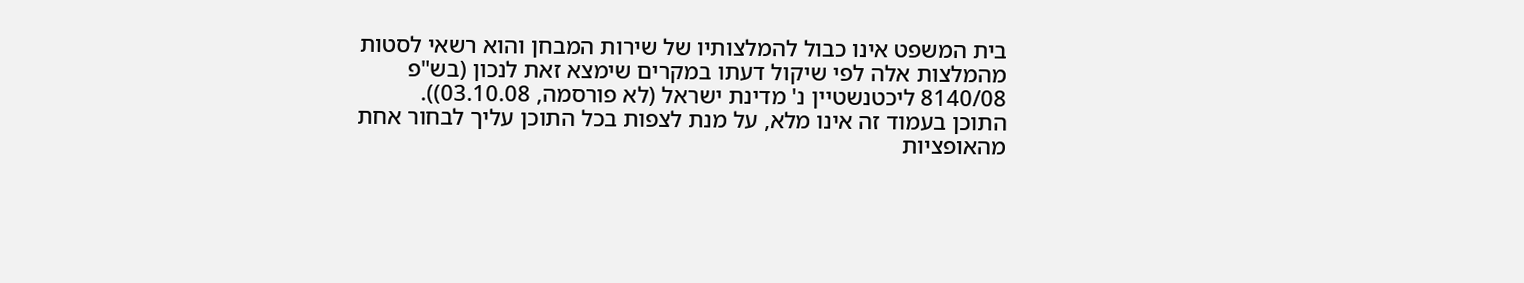בית המשפט אינו כבול להמלצותיו של שירות המבחן והוא רשאי לסטות מהמלצות אלה לפי שיקול דעתו במקרים שימצא זאת לנכון (בש"פ 8140/08 ליכטנשטיין נ' מדינת ישראל (לא פורסמה, 03.10.08)).
התוכן בעמוד זה אינו מלא, על מנת לצפות בכל התוכן עליך לבחור אחת מהאופציות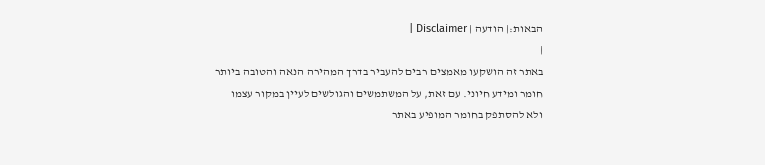הבאות:| הודעה | Disclaimer |
|
באתר זה הושקעו מאמצים רבים להעביר בדרך המהירה הנאה והטובה ביותר חומר ומידע חיוני. עם זאת, על המשתמשים והגולשים לעיין במקור עצמו ולא להסתפק בחומר המופיע באתר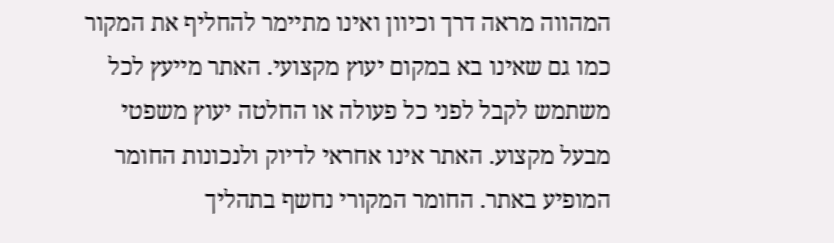המהווה מראה דרך וכיוון ואינו מתיימר להחליף את המקור כמו גם שאינו בא במקום יעוץ מקצועי. האתר מייעץ לכל משתמש לקבל לפני כל פעולה או החלטה יעוץ משפטי מבעל מקצוע. האתר אינו אחראי לדיוק ולנכונות החומר המופיע באתר. החומר המקורי נחשף בתהליך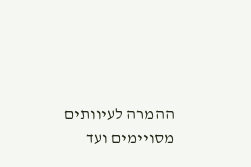ההמרה לעיוותים מסויימים ועד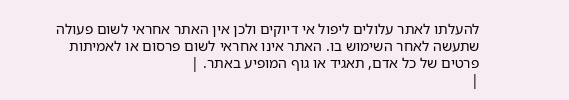להעלתו לאתר עלולים ליפול אי דיוקים ולכן אין האתר אחראי לשום פעולה שתעשה לאחר השימוש בו. האתר אינו אחראי לשום פרסום או לאמיתות פרטים של כל אדם, תאגיד או גוף המופיע באתר. |
|